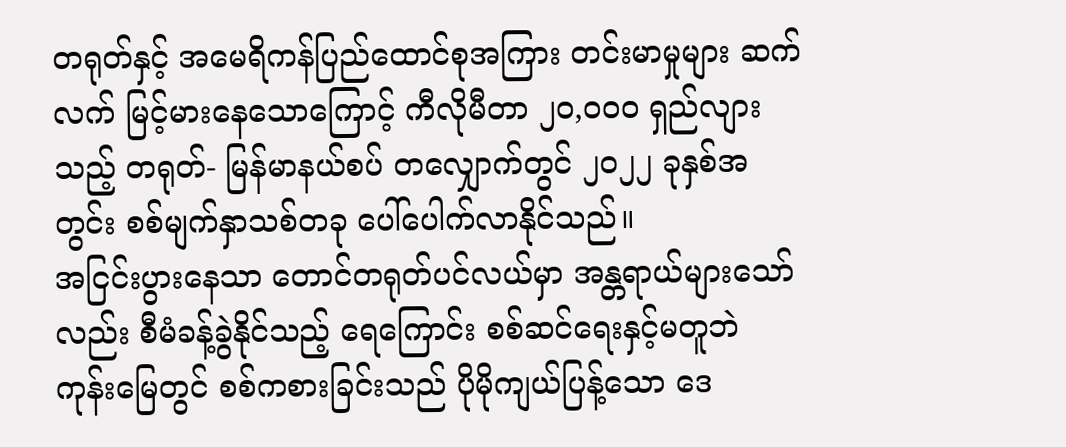တရုတ်နှင့် အမေရိကန်ပြည်ထောင်စုအကြား တင်းမာမှုများ ဆက်လက် မြင့်မားနေသောကြောင့် ကီလိုမီတာ ၂၀,၀၀၀ ရှည်လျားသည့် တရုတ်- မြန်မာနယ်စပ် တလျှောက်တွင် ၂၀၂၂ ခုနှစ်အတွင်း စစ်မျက်နှာသစ်တခု ပေါ်ပေါက်လာနိုင်သည်။
အငြင်းပွားနေသာ တောင်တရုတ်ပင်လယ်မှာ အန္တရာယ်များသော်လည်း စီမံခန့်ခွဲနိုင်သည့် ရေကြောင်း စစ်ဆင်ရေးနှင့်မတူဘဲ ကုန်းမြေတွင် စစ်ကစားခြင်းသည် ပိုမိုကျယ်ပြန့်သော ဒေ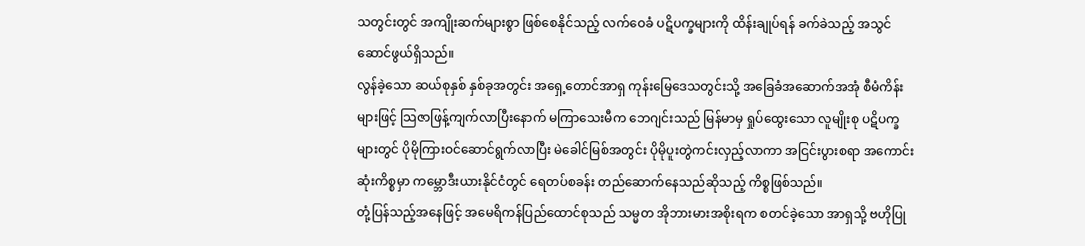သတွင်းတွင် အကျိုးဆက်များစွာ ဖြစ်စေနိုင်သည့် လက်ဝေခံ ပဋိပက္ခများကို ထိန်းချုပ်ရန် ခက်ခဲသည့် အသွင်ဆောင်ဖွယ်ရှိသည်။
လွန်ခဲ့သော ဆယ်စုနှစ် နှစ်ခုအတွင်း အရှေ့တောင်အာရှ ကုန်းမြေဒေသတွင်းသို့ အခြေခံအဆောက်အအုံ စီမံကိန်းများဖြင့် သြဇာဖြန့်ကျက်လာပြီးနောက် မကြာသေးမီက ဘေဂျင်းသည် မြန်မာမှ ရှုပ်ထွေးသော လူမျိုးစု ပဋိပက္ခများတွင် ပိုမိုကြားဝင်ဆောင်ရွက်လာပြီး မဲခေါင်မြစ်အတွင်း ပိုမိုပူးတွဲကင်းလှည့်လာကာ အငြင်းပွားစရာ အကောင်းဆုံးကိစ္စမှာ ကမ္ဘောဒီးယားနိုင်ငံတွင် ရေတပ်စခန်း တည်ဆောက်နေသည်ဆိုသည့် ကိစ္စဖြစ်သည်။
တုံ့ပြန်သည့်အနေဖြင့် အမေရိကန်ပြည်ထောင်စုသည် သမ္မတ အိုဘားမားအစိုးရက စတင်ခဲ့သော အာရှသို့ ဗဟိုပြု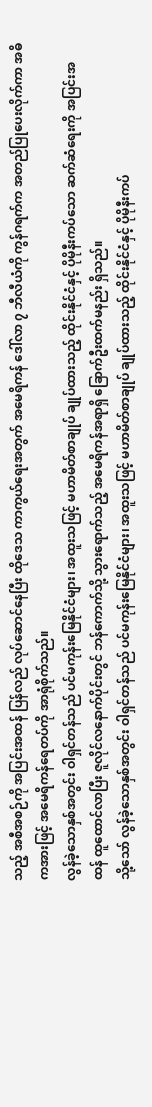သည့် အစီအစဉ်ကို အပြင်းအထန် ပြန်လည် လုပ်ဆောင်နေပြီး ထိုဒေသ ကာကွယ်ရေးအတွက် အမေရိကန် ဒေါ်လာ ၇ ဘီလီယံကို ကွန်ဂရက်က အတည်ပြုပေးလိုက်ကာ အဓိကအားဖြင့် အမေရိကန်ရေတပ်ကို အာရုံစိုက်သည်။
လွန်ခဲ့သောနှစ်အတွင်း ဝါရှင်တန်သည် ပင်မကုန်းမြေနိုင်ငံများ၊ အထူးသဖြင့် မဟာမိတ်စာချုပ် ချုပ်ထားသည့် ထိုင်းနိုင်ငံနှင့် ပိုမိုနီးကပ်သော ဆက်ဆံရေးကို အပြင်းအထန် ထူထောင်လာပြီး ဇူလိုင်လနောက်ပိုင်းတွင် ဘန်ကောက်သို့ သွားရောက်သည့် အမေရိကန်အရာရှိ ခြောက်ဦးထက်မနည်း ရှိသည်။
သို့သော် လွန်ခဲ့သောနှစ်အတွင်း ဝါရှင်တန်သည် ပင်မကုန်းမြေနိုင်ငံများ၊ အထူးသဖြင့် မဟာမိတ်စာချုပ် ချုပ်ထားသည့် ထိုင်းနိုင်ငံနှင့် ပိုမိုနီးကပ်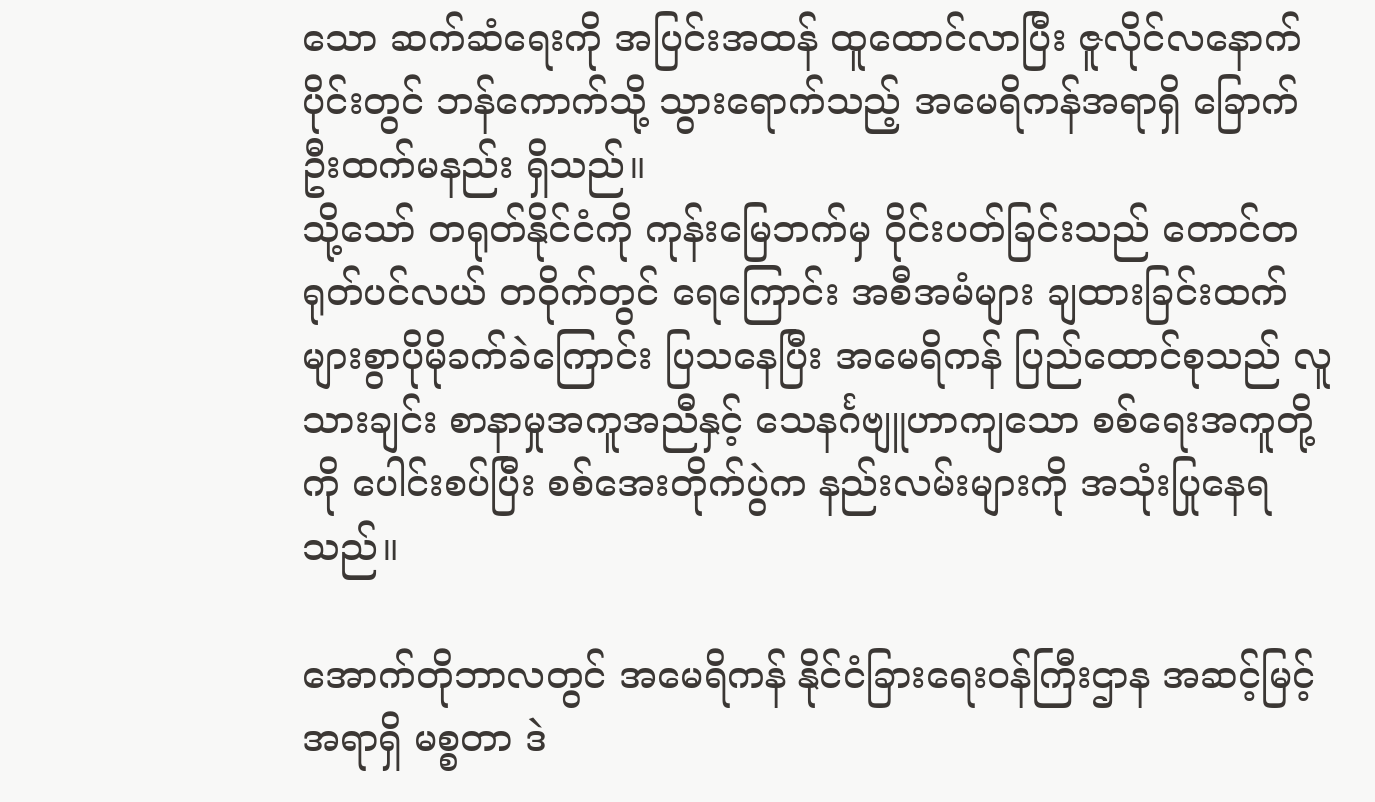သော ဆက်ဆံရေးကို အပြင်းအထန် ထူထောင်လာပြီး ဇူလိုင်လနောက်ပိုင်းတွင် ဘန်ကောက်သို့ သွားရောက်သည့် အမေရိကန်အရာရှိ ခြောက်ဦးထက်မနည်း ရှိသည်။
သို့သော် တရုတ်နိုင်ငံကို ကုန်းမြေဘက်မှ ဝိုင်းပတ်ခြင်းသည် တောင်တရုတ်ပင်လယ် တဝိုက်တွင် ရေကြောင်း အစီအမံများ ချထားခြင်းထက် များစွာပိုမိုခက်ခဲကြောင်း ပြသနေပြီး အမေရိကန် ပြည်ထောင်စုသည် လူသားချင်း စာနာမှုအကူအညီနှင့် သေနင်္ဂဗျူဟာကျသော စစ်ရေးအကူတို့ကို ပေါင်းစပ်ပြီး စစ်အေးတိုက်ပွဲက နည်းလမ်းများကို အသုံးပြုနေရသည်။

အောက်တိုဘာလတွင် အမေရိကန် နိုင်ငံခြားရေးဝန်ကြီးဌာန အဆင့်မြင့်အရာရှိ မစ္စတာ ဒဲ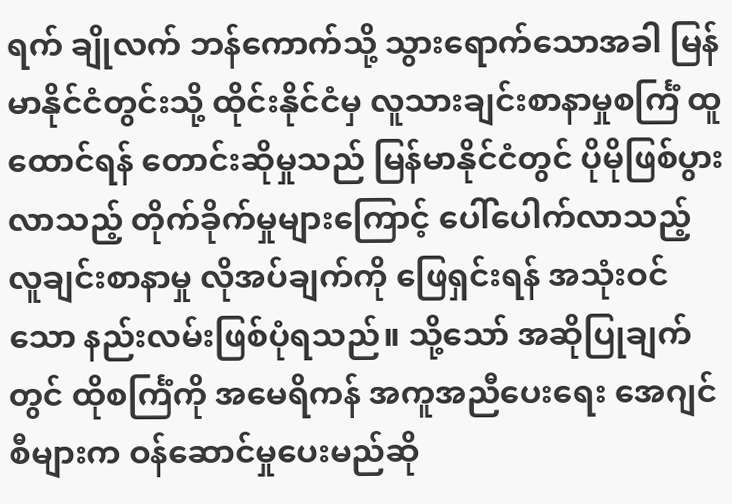ရက် ချိုလက် ဘန်ကောက်သို့ သွားရောက်သောအခါ မြန်မာနိုင်ငံတွင်းသို့ ထိုင်းနိုင်ငံမှ လူသားချင်းစာနာမှုစင်္ကြံ ထူထောင်ရန် တောင်းဆိုမှုသည် မြန်မာနိုင်ငံတွင် ပိုမိုဖြစ်ပွားလာသည့် တိုက်ခိုက်မှုများကြောင့် ပေါ်ပေါက်လာသည့် လူချင်းစာနာမှု လိုအပ်ချက်ကို ဖြေရှင်းရန် အသုံးဝင်သော နည်းလမ်းဖြစ်ပုံရသည်။ သို့သော် အဆိုပြုချက်တွင် ထိုစင်္ကြံကို အမေရိကန် အကူအညီပေးရေး အေဂျင်စီများက ဝန်ဆောင်မှုပေးမည်ဆို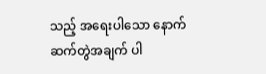သည့် အရေးပါသော နောက်ဆက်တွဲအချက် ပါ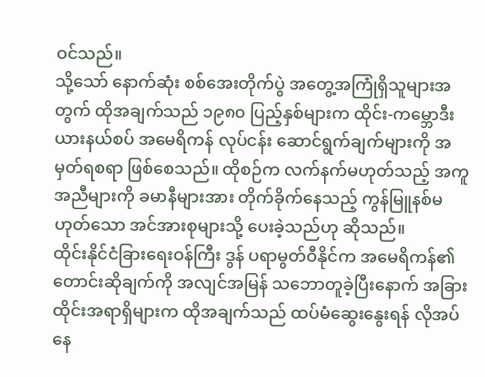ဝင်သည်။
သို့သော် နောက်ဆုံး စစ်အေးတိုက်ပွဲ အတွေ့အကြုံရှိသူများအတွက် ထိုအချက်သည် ၁၉၈၀ ပြည့်နှစ်များက ထိုင်း-ကမ္ဘောဒီးယားနယ်စပ် အမေရိကန် လုပ်ငန်း ဆောင်ရွက်ချက်များကို အမှတ်ရစရာ ဖြစ်စေသည်။ ထိုစဉ်က လက်နက်မဟုတ်သည့် အကူအညီများကို ခမာနီများအား တိုက်ခိုက်နေသည့် ကွန်မြူနစ်မဟုတ်သော အင်အားစုများသို့ ပေးခဲ့သည်ဟု ဆိုသည်။
ထိုင်းနိုင်ငံခြားရေးဝန်ကြီး ဒွန် ပရာမွတ်ဝီနိုင်က အမေရိကန်၏ တောင်းဆိုချက်ကို အလျင်အမြန် သဘောတူခဲ့ပြီးနောက် အခြားထိုင်းအရာရှိများက ထိုအချက်သည် ထပ်မံဆွေးနွေးရန် လိုအပ်နေ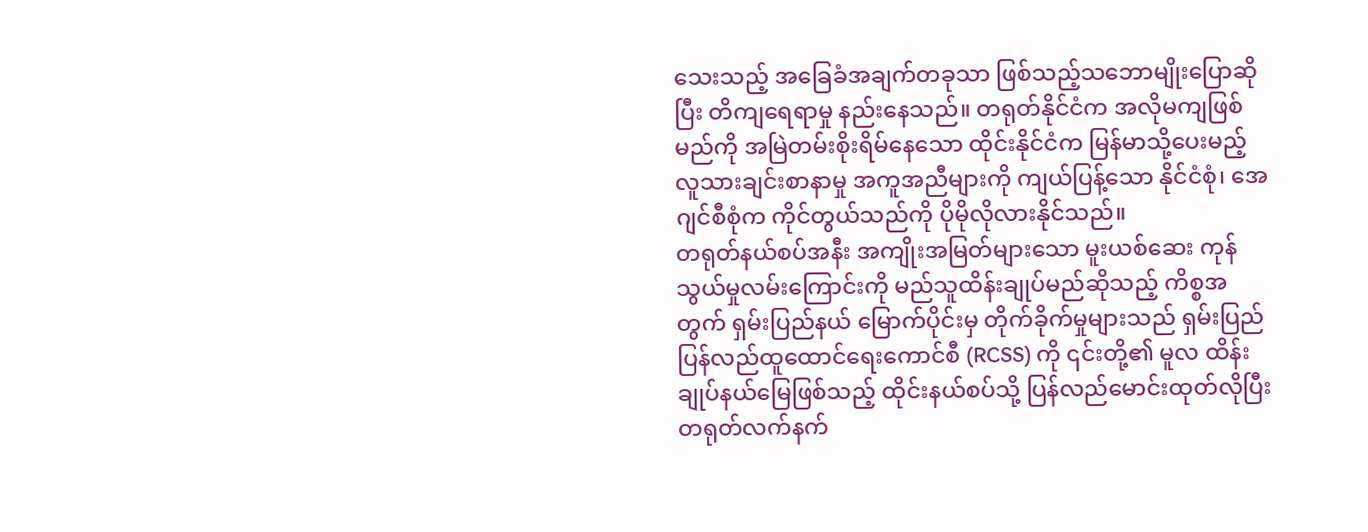သေးသည့် အခြေခံအချက်တခုသာ ဖြစ်သည့်သဘောမျိုးပြောဆိုပြီး တိကျရေရာမှု နည်းနေသည်။ တရုတ်နိုင်ငံက အလိုမကျဖြစ်မည်ကို အမြဲတမ်းစိုးရိမ်နေသော ထိုင်းနိုင်ငံက မြန်မာသို့ပေးမည့် လူသားချင်းစာနာမှု အကူအညီများကို ကျယ်ပြန့်သော နိုင်ငံစုံ၊ အေဂျင်စီစုံက ကိုင်တွယ်သည်ကို ပိုမိုလိုလားနိုင်သည်။
တရုတ်နယ်စပ်အနီး အကျိုးအမြတ်များသော မူးယစ်ဆေး ကုန်သွယ်မှုလမ်းကြောင်းကို မည်သူထိန်းချုပ်မည်ဆိုသည့် ကိစ္စအတွက် ရှမ်းပြည်နယ် မြောက်ပိုင်းမှ တိုက်ခိုက်မှုများသည် ရှမ်းပြည် ပြန်လည်ထူထောင်ရေးကောင်စီ (RCSS) ကို ၎င်းတို့၏ မူလ ထိန်းချုပ်နယ်မြေဖြစ်သည့် ထိုင်းနယ်စပ်သို့ ပြန်လည်မောင်းထုတ်လိုပြီး တရုတ်လက်နက်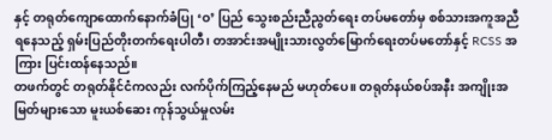နှင့် တရုတ်ကျောထောက်နောက်ခံပြု ‘ဝ’ ပြည် သွေးစည်းညီညွတ်ရေး တပ်မတော်မှ စစ်သားအကူအညီ ရနေသည့် ရှမ်းပြည်တိုးတက်ရေးပါတီ၊ တအာင်းအမျိုးသားလွတ်မြောက်ရေးတပ်မတော်နှင့် RCSS အကြား ပြင်းထန်နေသည်။
တဖက်တွင် တရုတ်နိုင်ငံကလည်း လက်ပိုက်ကြည့်နေမည် မဟုတ်ပေ။ တရုတ်နယ်စပ်အနီး အကျိုးအမြတ်များသော မူးယစ်ဆေး ကုန်သွယ်မှုလမ်း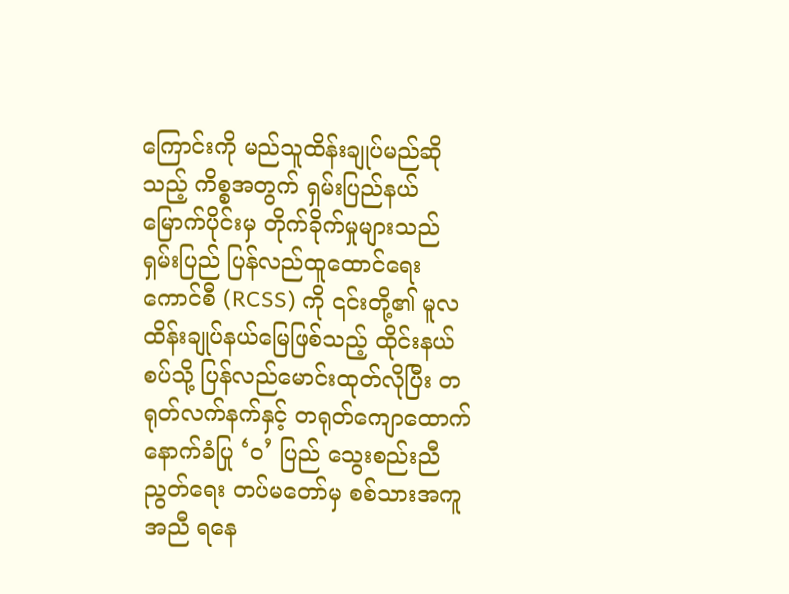ကြောင်းကို မည်သူထိန်းချုပ်မည်ဆိုသည့် ကိစ္စအတွက် ရှမ်းပြည်နယ် မြောက်ပိုင်းမှ တိုက်ခိုက်မှုများသည် ရှမ်းပြည် ပြန်လည်ထူထောင်ရေးကောင်စီ (RCSS) ကို ၎င်းတို့၏ မူလ ထိန်းချုပ်နယ်မြေဖြစ်သည့် ထိုင်းနယ်စပ်သို့ ပြန်လည်မောင်းထုတ်လိုပြီး တရုတ်လက်နက်နှင့် တရုတ်ကျောထောက်နောက်ခံပြု ‘ဝ’ ပြည် သွေးစည်းညီညွတ်ရေး တပ်မတော်မှ စစ်သားအကူအညီ ရနေ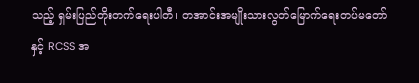သည့် ရှမ်းပြည်တိုးတက်ရေးပါတီ၊ တအာင်းအမျိုးသားလွတ်မြောက်ရေးတပ်မတော်နှင့် RCSS အ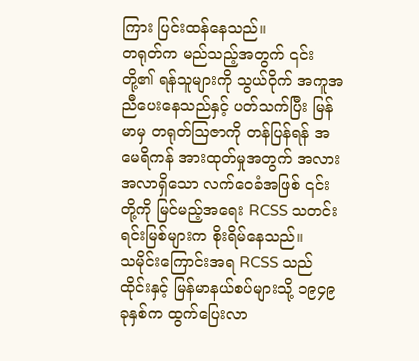ကြား ပြင်းထန်နေသည်။
တရုတ်က မည်သည့်အတွက် ၎င်းတို့၏ ရန်သူများကို သွယ်ဝိုက် အကူအညီပေးနေသည်နှင့် ပတ်သက်ပြီး မြန်မာမှ တရုတ်သြဇာကို တန်ပြန်ရန် အမေရိကန် အားထုတ်မှုအတွက် အလားအလာရှိသော လက်ဝေခံအဖြစ် ၎င်းတို့ကို မြင်မည့်အရေး RCSS သတင်းရင်းမြစ်များက စိုးရိမ်နေသည်။
သမိုင်းကြောင်းအရ RCSS သည် ထိုင်းနှင့် မြန်မာနယ်စပ်များသို့ ၁၉၄၉ ခုနှစ်က ထွက်ပြေးလာ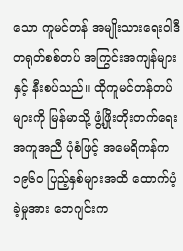သော ကူမင်တန် အမျိုးသားရေးဝါဒီ တရုတ်စစ်တပ် အကြွင်းအကျန်များနှင့် နီးစပ်သည်။ ထိုကူမင်တန်တပ်များကို မြန်မာသို့ ဖွံ့ဖြိုးတိုးတက်ရေး အကူအညီ ပုံစံဖြင့် အမေရိကန်က ၁၉၆၀ ပြည့်နှစ်များအထိ ထောက်ပံ့ခဲ့မှုအား ဘေဂျင်းက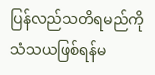ပြန်လည်သတိရမည်ကို သံသယဖြစ်ရန်မ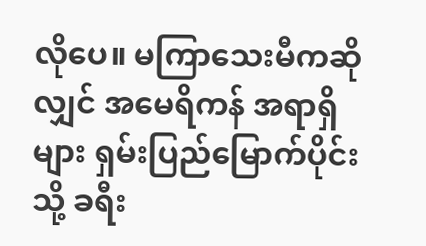လိုပေ။ မကြာသေးမီကဆိုလျှင် အမေရိကန် အရာရှိများ ရှမ်းပြည်မြောက်ပိုင်းသို့ ခရီး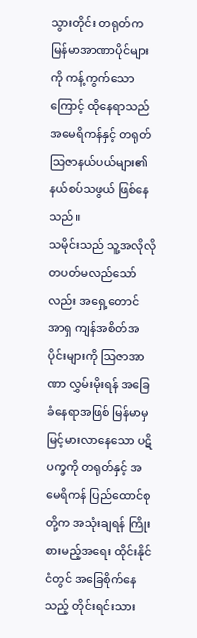သွားတိုင်း တရုတ်က မြန်မာအာဏာပိုင်များကို ကန့်ကွက်သောကြောင့် ထိုနေရာသည် အမေရိကန်နှင့် တရုတ်သြဇာနယ်ပယ်များ၏ နယ်စပ်သဖွယ် ဖြစ်နေသည်။
သမိုင်းသည် သူ့အလိုလို တပတ်မလည်သော်လည်း အရှေ့တောင်အာရှ ကျန်အစိတ်အပိုင်းများကို သြဇာအာဏာ လွှမ်းမိုးရန် အခြေခံနေရာအဖြစ် မြန်မာမှ မြင့်မားလာနေသော ပဋိပက္ခကို တရုတ်နှင့် အမေရိကန် ပြည်ထောင်စုတို့က အသုံးချရန် ကြိုးစားမည့်အရေး ထိုင်းနိုင်ငံတွင် အခြေစိုက်နေသည့် တိုင်းရင်းသား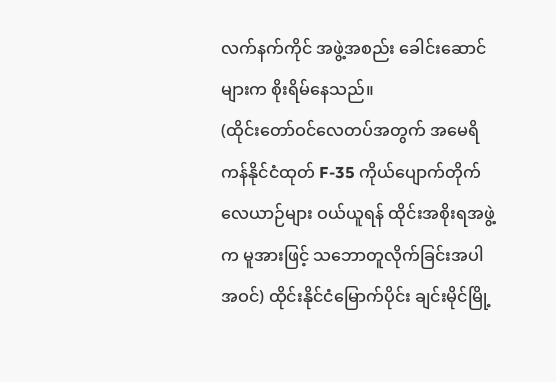လက်နက်ကိုင် အဖွဲ့အစည်း ခေါင်းဆောင်များက စိုးရိမ်နေသည်။
(ထိုင်းတော်ဝင်လေတပ်အတွက် အမေရိကန်နိုင်ငံထုတ် F-35 ကိုယ်ပျောက်တိုက်လေယာဉ်များ ဝယ်ယူရန် ထိုင်းအစိုးရအဖွဲ့က မူအားဖြင့် သဘောတူလိုက်ခြင်းအပါအဝင်) ထိုင်းနိုင်ငံမြောက်ပိုင်း ချင်းမိုင်မြို့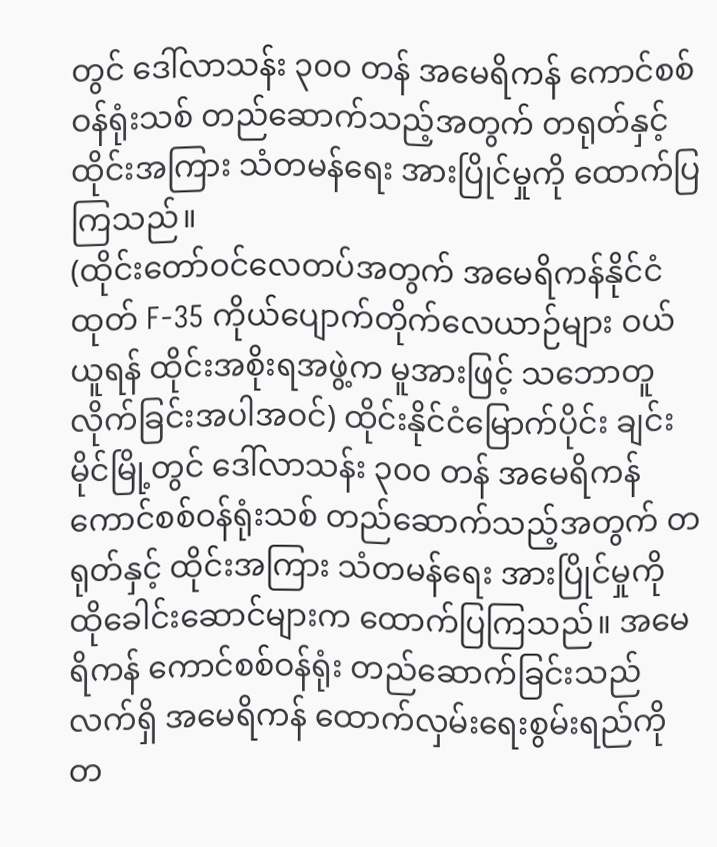တွင် ဒေါ်လာသန်း ၃၀၀ တန် အမေရိကန် ကောင်စစ်ဝန်ရုံးသစ် တည်ဆောက်သည့်အတွက် တရုတ်နှင့် ထိုင်းအကြား သံတမန်ရေး အားပြိုင်မှုကို ထောက်ပြကြသည်။
(ထိုင်းတော်ဝင်လေတပ်အတွက် အမေရိကန်နိုင်ငံထုတ် F-35 ကိုယ်ပျောက်တိုက်လေယာဉ်များ ဝယ်ယူရန် ထိုင်းအစိုးရအဖွဲ့က မူအားဖြင့် သဘောတူလိုက်ခြင်းအပါအဝင်) ထိုင်းနိုင်ငံမြောက်ပိုင်း ချင်းမိုင်မြို့တွင် ဒေါ်လာသန်း ၃၀၀ တန် အမေရိကန် ကောင်စစ်ဝန်ရုံးသစ် တည်ဆောက်သည့်အတွက် တရုတ်နှင့် ထိုင်းအကြား သံတမန်ရေး အားပြိုင်မှုကို ထိုခေါင်းဆောင်များက ထောက်ပြကြသည်။ အမေရိကန် ကောင်စစ်ဝန်ရုံး တည်ဆောက်ခြင်းသည် လက်ရှိ အမေရိကန် ထောက်လှမ်းရေးစွမ်းရည်ကို တ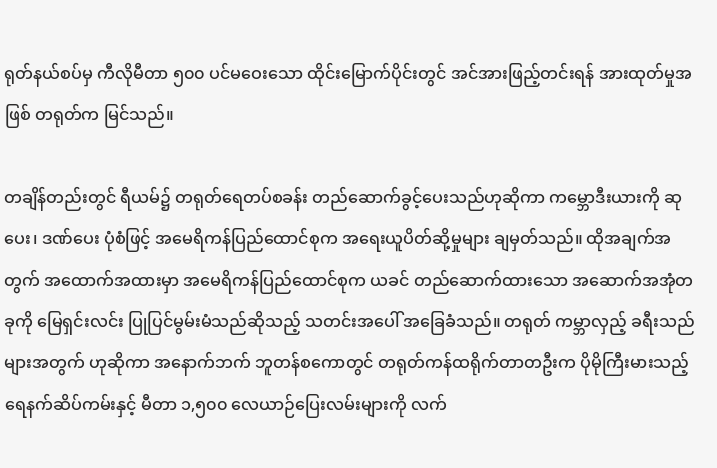ရုတ်နယ်စပ်မှ ကီလိုမီတာ ၅၀၀ ပင်မဝေးသော ထိုင်းမြောက်ပိုင်းတွင် အင်အားဖြည့်တင်းရန် အားထုတ်မှုအဖြစ် တရုတ်က မြင်သည်။

တချိန်တည်းတွင် ရီယမ်၌ တရုတ်ရေတပ်စခန်း တည်ဆောက်ခွင့်ပေးသည်ဟုဆိုကာ ကမ္ဘောဒီးယားကို ဆုပေး၊ ဒဏ်ပေး ပုံစံဖြင့် အမေရိကန်ပြည်ထောင်စုက အရေးယူပိတ်ဆို့မှုများ ချမှတ်သည်။ ထိုအချက်အတွက် အထောက်အထားမှာ အမေရိကန်ပြည်ထောင်စုက ယခင် တည်ဆောက်ထားသော အဆောက်အအုံတခုကို မြေရှင်းလင်း ပြုပြင်မွမ်းမံသည်ဆိုသည့် သတင်းအပေါ် အခြေခံသည်။ တရုတ် ကမ္ဘာလှည့် ခရီးသည်များအတွက် ဟုဆိုကာ အနောက်ဘက် ဘူတန်စကောတွင် တရုတ်ကန်ထရိုက်တာတဦးက ပိုမိုကြီးမားသည့် ရေနက်ဆိပ်ကမ်းနှင့် မီတာ ၁,၅၀၀ လေယာဉ်ပြေးလမ်းများကို လက်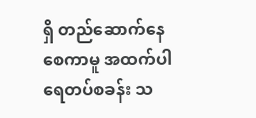ရှိ တည်ဆောက်နေစေကာမူ အထက်ပါ ရေတပ်စခန်း သ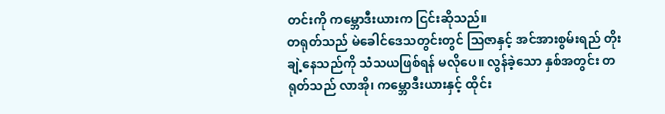တင်းကို ကမ္ဘောဒီးယားက ငြင်းဆိုသည်။
တရုတ်သည် မဲခေါင်ဒေသတွင်းတွင် သြဇာနှင့် အင်အားစွမ်းရည် တိုးချဲ့နေသည်ကို သံသယဖြစ်ရန် မလိုပေ။ လွန်ခဲ့သော နှစ်အတွင်း တရုတ်သည် လာအို၊ ကမ္ဘောဒီးယားနှင့် ထိုင်း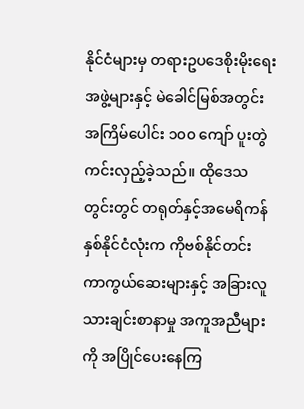နိုင်ငံများမှ တရားဥပဒေစိုးမိုးရေး အဖွဲ့များနှင့် မဲခေါင်မြစ်အတွင်း အကြိမ်ပေါင်း ၁၀၀ ကျော် ပူးတွဲကင်းလှည့်ခဲ့သည်။ ထိုဒေသတွင်းတွင် တရုတ်နှင့်အမေရိကန် နှစ်နိုင်ငံလုံးက ကိုဗစ်နိုင်တင်း ကာကွယ်ဆေးများနှင့် အခြားလူသားချင်းစာနာမှု အကူအညီများကို အပြိုင်ပေးနေကြ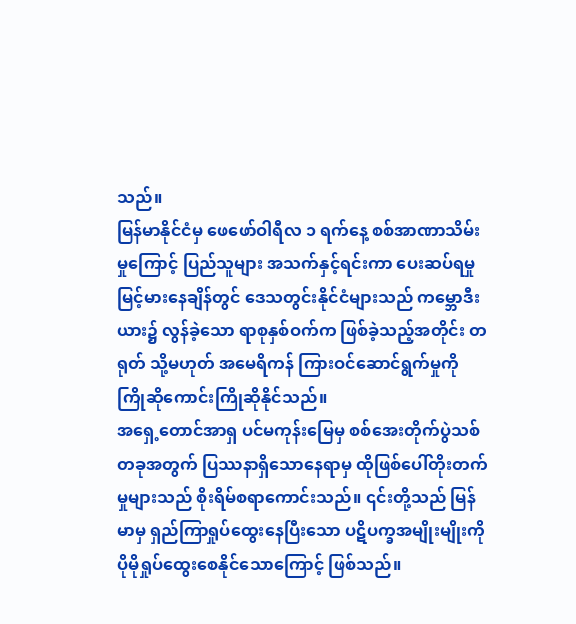သည်။
မြန်မာနိုင်ငံမှ ဖေဖော်ဝါရီလ ၁ ရက်နေ့ စစ်အာဏာသိမ်းမှုကြောင့် ပြည်သူများ အသက်နှင့်ရင်းကာ ပေးဆပ်ရမှု မြင့်မားနေချိန်တွင် ဒေသတွင်းနိုင်ငံများသည် ကမ္ဘောဒီးယား၌ လွန်ခဲ့သော ရာစုနှစ်ဝက်က ဖြစ်ခဲ့သည့်အတိုင်း တရုတ် သို့မဟုတ် အမေရိကန် ကြားဝင်ဆောင်ရွက်မှုကို ကြိုဆိုကောင်းကြိုဆိုနိုင်သည်။
အရှေ့တောင်အာရှ ပင်မကုန်းမြေမှ စစ်အေးတိုက်ပွဲသစ် တခုအတွက် ပြဿနာရှိသောနေရာမှ ထိုဖြစ်ပေါ်တိုးတက်မှုများသည် စိုးရိမ်စရာကောင်းသည်။ ၎င်းတို့သည် မြန်မာမှ ရှည်ကြာရှုပ်ထွေးနေပြီးသော ပဋိပက္ခအမျိုးမျိုးကို ပိုမိုရှုပ်ထွေးစေနိုင်သောကြောင့် ဖြစ်သည်။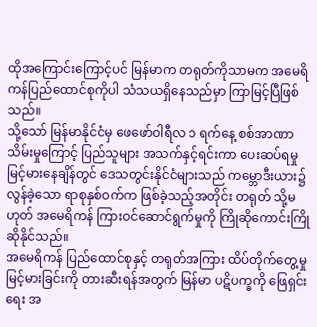ထိုအကြောင်းကြောင့်ပင် မြန်မာက တရုတ်ကိုသာမက အမေရိကန်ပြည်ထောင်စုကိုပါ သံသယရှိနေသည်မှာ ကြာမြင့်ပြီဖြစ်သည်။
သို့သော် မြန်မာနိုင်ငံမှ ဖေဖော်ဝါရီလ ၁ ရက်နေ့ စစ်အာဏာသိမ်းမှုကြောင့် ပြည်သူများ အသက်နှင့်ရင်းကာ ပေးဆပ်ရမှု မြင့်မားနေချိန်တွင် ဒေသတွင်းနိုင်ငံများသည် ကမ္ဘောဒီးယား၌ လွန်ခဲ့သော ရာစုနှစ်ဝက်က ဖြစ်ခဲ့သည့်အတိုင်း တရုတ် သို့မဟုတ် အမေရိကန် ကြားဝင်ဆောင်ရွက်မှုကို ကြိုဆိုကောင်းကြိုဆိုနိုင်သည်။
အမေရိကန် ပြည်ထောင်စုနှင့် တရုတ်အကြား ထိပ်တိုက်တွေ့မှု မြင့်မားခြင်းကို တားဆီးရန်အတွက် မြန်မာ ပဋိပက္ခကို ဖြေရှင်းရေး အ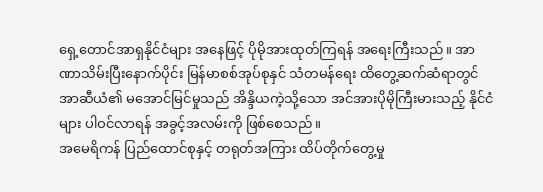ရှေ့တောင်အာရှနိုင်ငံများ အနေဖြင့် ပိုမိုအားထုတ်ကြရန် အရေးကြီးသည်။ အာဏာသိမ်းပြီးနောက်ပိုင်း မြန်မာစစ်အုပ်စုနှင် သံတမန်ရေး ထိတွေ့ဆက်ဆံရာတွင် အာဆီယံ၏ မအောင်မြင်မှုသည် အိန္ဒိယကဲ့သို့သော အင်အားပိုမိုကြီးမားသည့် နိုင်ငံများ ပါဝင်လာရန် အခွင့်အလမ်းကို ဖြစ်စေသည်။
အမေရိကန် ပြည်ထောင်စုနှင့် တရုတ်အကြား ထိပ်တိုက်တွေ့မှု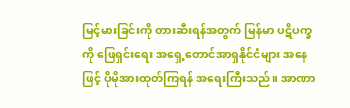မြင့်မားခြင်းကို တားဆီးရန်အတွက် မြန်မာ ပဋိပက္ခကို ဖြေရှင်းရေး အရှေ့တောင်အာရှနိုင်ငံများ အနေဖြင့် ပိုမိုအားထုတ်ကြရန် အရေးကြီးသည်။ အာဏာ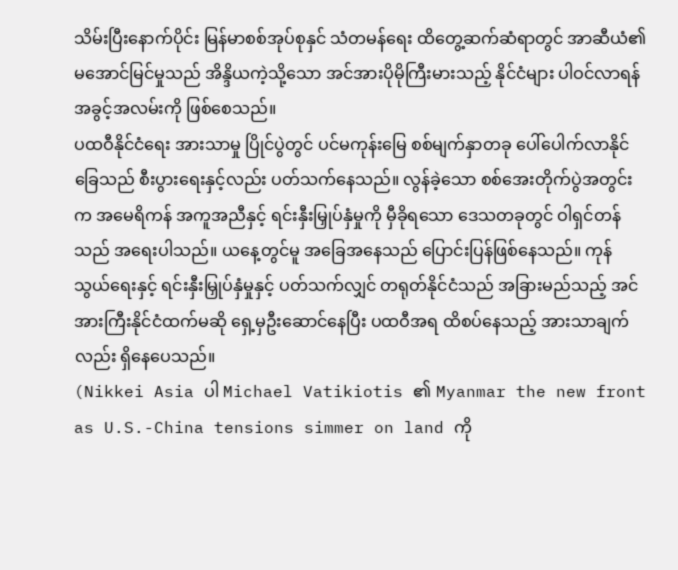သိမ်းပြီးနောက်ပိုင်း မြန်မာစစ်အုပ်စုနှင် သံတမန်ရေး ထိတွေ့ဆက်ဆံရာတွင် အာဆီယံ၏ မအောင်မြင်မှုသည် အိန္ဒိယကဲ့သို့သော အင်အားပိုမိုကြီးမားသည့် နိုင်ငံများ ပါဝင်လာရန် အခွင့်အလမ်းကို ဖြစ်စေသည်။
ပထဝီနိုင်ငံရေး အားသာမှု ပြိုင်ပွဲတွင် ပင်မကုန်းမြေ စစ်မျက်နှာတခု ပေါ်ပေါက်လာနိုင်ခြေသည် စီးပွားရေးနှင့်လည်း ပတ်သက်နေသည်။ လွန်ခဲ့သော စစ်အေးတိုက်ပွဲအတွင်းက အမေရိကန် အကူအညီနှင့် ရင်းနှီးမြှုပ်နှံမှုကို မှီခိုရသော ဒေသတခုတွင် ဝါရှင်တန်သည် အရေးပါသည်။ ယနေ့တွင်မူ အခြေအနေသည် ပြောင်းပြန်ဖြစ်နေသည်။ ကုန်သွယ်ရေးနှင့် ရင်းနှီးမြှုပ်နှံမှုနှင့် ပတ်သက်လျှင် တရုတ်နိုင်ငံသည် အခြားမည်သည့် အင်အားကြီးနိုင်ငံထက်မဆို ရှေ့မှဦးဆောင်နေပြီး ပထဝီအရ ထိစပ်နေသည့် အားသာချက်လည်း ရှိနေပေသည်။
(Nikkei Asia ပါ Michael Vatikiotis ၏ Myanmar the new front as U.S.-China tensions simmer on land ကို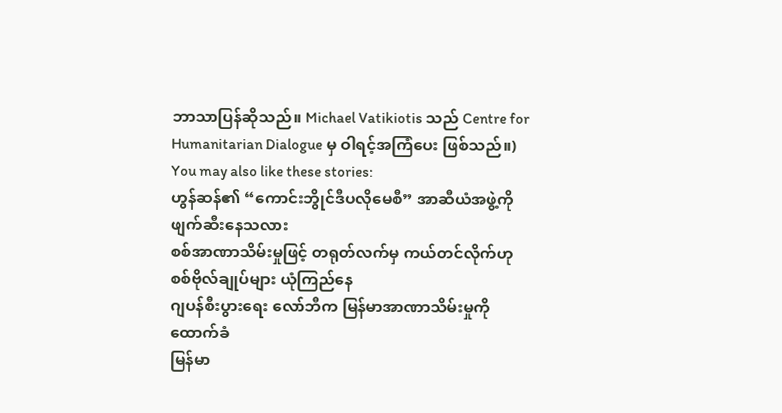ဘာသာပြန်ဆိုသည်။ Michael Vatikiotis သည် Centre for Humanitarian Dialogue မှ ဝါရင့်အကြံပေး ဖြစ်သည်။)
You may also like these stories:
ဟွန်ဆန်၏ “ကောင်းဘွိုင်ဒီပလိုမေစီ” အာဆီယံအဖွဲ့ကို ဖျက်ဆီးနေသလား
စစ်အာဏာသိမ်းမှုဖြင့် တရုတ်လက်မှ ကယ်တင်လိုက်ဟု စစ်ဗိုလ်ချုပ်များ ယုံကြည်နေ
ဂျပန်စီးပွားရေး လော်ဘီက မြန်မာအာဏာသိမ်းမှုကို ထောက်ခံ
မြန်မာ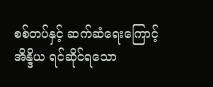စစ်တပ်နှင့် ဆက်ဆံရေးကြောင့် အိန္ဒိယ ရင်ဆိုင်ရသော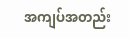အကျပ်အတည်း